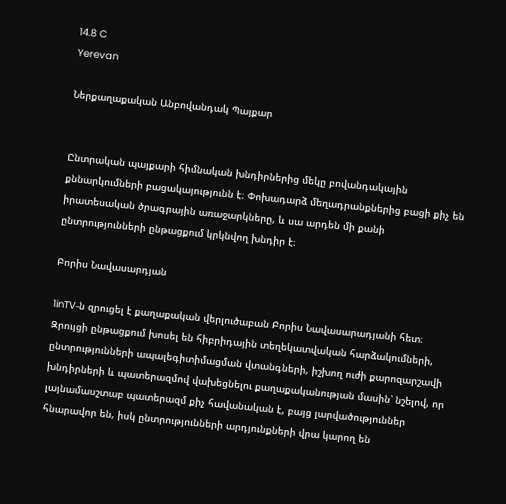14.8 C
Yerevan

Ներքաղաքական Անբովանդակ Պայքար


Ընտրական պայքարի հիմնական խնդիրներից մեկը բովանդակային քննարկումների բացակայությունն է։ Փոխադարձ մեղադրանքներից բացի քիչ են իրատեսական ծրագրային առաջարկները, և սա արդեն մի քանի ընտրությունների ընթացքում կրկնվող խնդիր է։

Բորիս Նավասարդյան

1inTV‑ն զրուցել է քաղաքական վերլուծաբան Բորիս Նավասարադյանի հետ։ Զրույցի ընթացքում խոսել են հիբրիդային տեղեկատվական հարձակումների, ընտրությունների ապալեգիտիմացման վտանգների, իշխող ուժի քարոզարշավի խնդիրների և պատերազմով վախեցնելու քաղաքականության մասին՝ նշելով, որ լայնամասշտաբ պատերազմ քիչ հավանական է, բայց լարվածություններ հնարավոր են, իսկ ընտրությունների արդյունքների վրա կարող են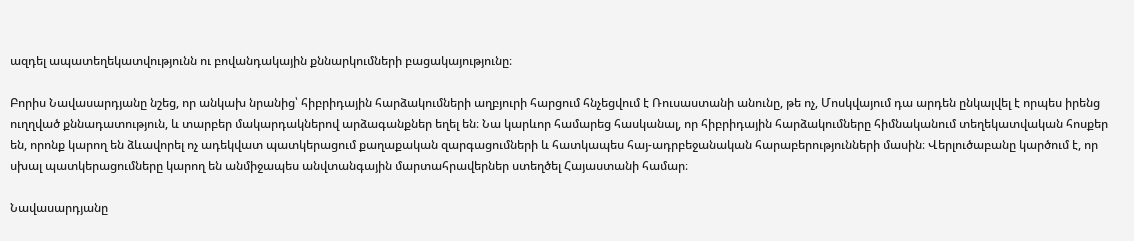ազդել ապատեղեկատվությունն ու բովանդակային քննարկումների բացակայությունը։

Բորիս Նավասարդյանը նշեց, որ անկախ նրանից՝ հիբրիդային հարձակումների աղբյուրի հարցում հնչեցվում է Ռուսաստանի անունը, թե ոչ, Մոսկվայում դա արդեն ընկալվել է որպես իրենց ուղղված քննադատություն, և տարբեր մակարդակներով արձագանքներ եղել են։ Նա կարևոր համարեց հասկանալ, որ հիբրիդային հարձակումները հիմնականում տեղեկատվական հոսքեր են, որոնք կարող են ձևավորել ոչ ադեկվատ պատկերացում քաղաքական զարգացումների և հատկապես հայ-ադրբեջանական հարաբերությունների մասին։ Վերլուծաբանը կարծում է, որ սխալ պատկերացումները կարող են անմիջապես անվտանգային մարտահրավերներ ստեղծել Հայաստանի համար։

Նավասարդյանը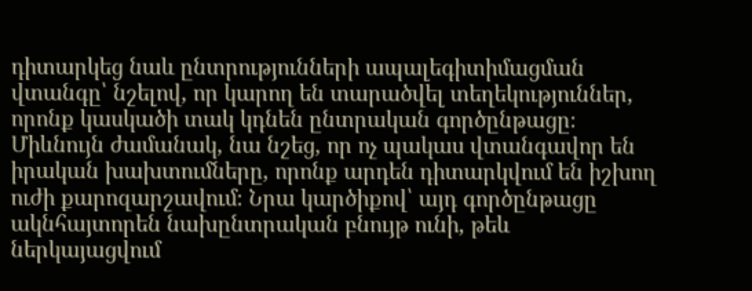դիտարկեց նաև ընտրությունների ապալեգիտիմացման վտանգը՝ նշելով, որ կարող են տարածվել տեղեկություններ, որոնք կասկածի տակ կդնեն ընտրական գործընթացը։ Միևնույն ժամանակ, նա նշեց, որ ոչ պակաս վտանգավոր են իրական խախտումները, որոնք արդեն դիտարկվում են իշխող ուժի քարոզարշավում։ Նրա կարծիքով՝ այդ գործընթացը ակնհայտորեն նախընտրական բնույթ ունի, թեև ներկայացվում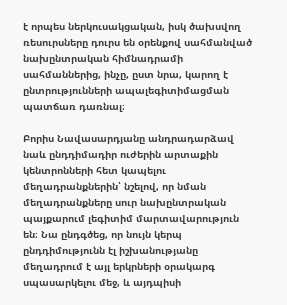է որպես ներկուսակցական, իսկ ծախսվող ռեսուրսները դուրս են օրենքով սահմանված նախընտրական հիմնադրամի սահմաններից, ինչը, ըստ նրա, կարող է ընտրությունների ապալեգիտիմացման պատճառ դառնալ։

Բորիս Նավասարդյանը անդրադարձավ նաև ընդդիմադիր ուժերին արտաքին կենտրոնների հետ կապելու մեղադրանքներին՝ նշելով, որ նման մեղադրանքները սուր նախընտրական պայքարում լեգիտիմ մարտավարություն են։ Նա ընդգծեց, որ նույն կերպ ընդդիմությունն էլ իշխանությանը մեղադրում է այլ երկրների օրակարգ սպասարկելու մեջ, և այդպիսի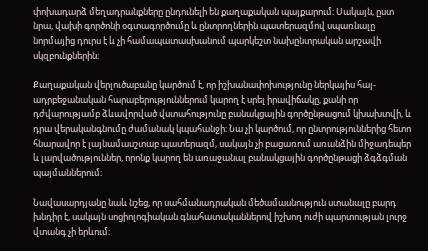փոխադարձ մեղադրանքները ընդունելի են քաղաքական պայքարում։ Սակայն, ըստ նրա, վախի գործոնի օգտագործումը և ընտրողներին պատերազմով սպառնալը նորմայից դուրս է և չի համապատասխանում պարկեշտ նախընտրական արշավի սկզբունքներին։

Քաղաքական վերլուծաբանը կարծում է, որ իշխանափոխությունը ներկայիս հայ-ադրբեջանական հարաբերություններում կարող է սրել իրավիճակը, քանի որ դժվարությամբ ձևավորված վստահությունը բանակցային գործընթացում կխախտվի, և դրա վերականգնումը ժամանակ կպահանջի։ Նա չի կարծում, որ ընտրություններից հետո հնարավոր է լայնամասշտաբ պատերազմ, սակայն չի բացառում առանձին միջադեպեր և լարվածություններ, որոնք կարող են առաջանալ բանակցային գործընթացի ձգձգման պայմաններում։

Նավասարդյանը նաև նշեց, որ սահմանադրական մեծամասնություն ստանալը բարդ խնդիր է, սակայն սոցիոլոգիական գնահատականներով իշխող ուժի պարտության լուրջ վտանգ չի երևում։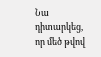Նա դիտարկեց, որ մեծ թվով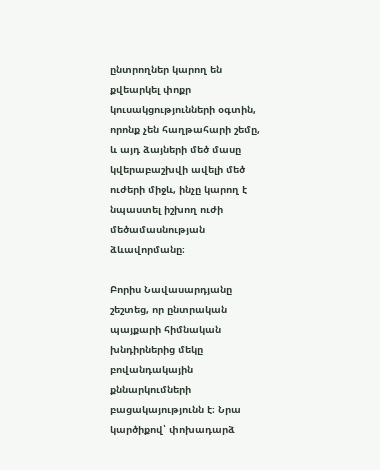ընտրողներ կարող են քվեարկել փոքր կուսակցությունների օգտին, որոնք չեն հաղթահարի շեմը, և այդ ձայների մեծ մասը կվերաբաշխվի ավելի մեծ ուժերի միջև, ինչը կարող է նպաստել իշխող ուժի մեծամասնության ձևավորմանը։

Բորիս Նավասարդյանը շեշտեց, որ ընտրական պայքարի հիմնական խնդիրներից մեկը բովանդակային քննարկումների բացակայությունն է։ Նրա կարծիքով՝ փոխադարձ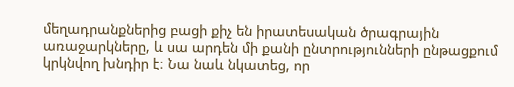մեղադրանքներից բացի քիչ են իրատեսական ծրագրային առաջարկները, և սա արդեն մի քանի ընտրությունների ընթացքում կրկնվող խնդիր է։ Նա նաև նկատեց, որ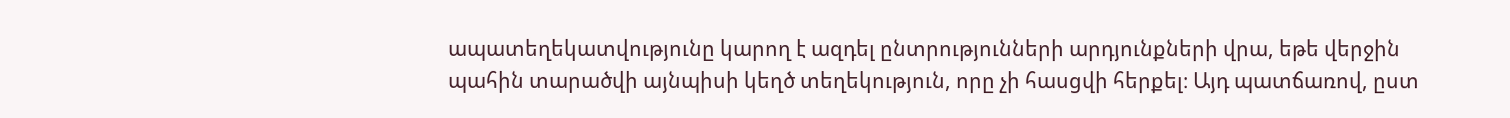ապատեղեկատվությունը կարող է ազդել ընտրությունների արդյունքների վրա, եթե վերջին պահին տարածվի այնպիսի կեղծ տեղեկություն, որը չի հասցվի հերքել։ Այդ պատճառով, ըստ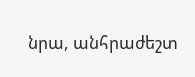նրա, անհրաժեշտ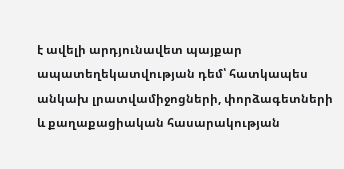է ավելի արդյունավետ պայքար ապատեղեկատվության դեմ՝ հատկապես անկախ լրատվամիջոցների, փորձագետների և քաղաքացիական հասարակության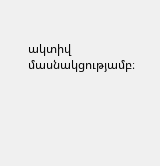ակտիվ մասնակցությամբ։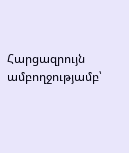Հարցազրույն ամբողջությամբ՝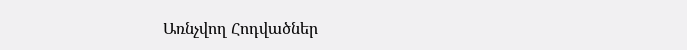Առնչվող Հոդվածներ